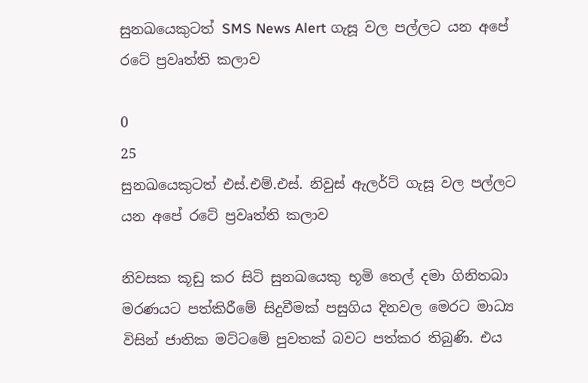සුනඛයෙකුටත් SMS News Alert ගැසූ වල පල්ලට යන අපේ රටේ ප්‍රවෘත්ති කලාව

0
25
සුනඛයෙකුටත් එස්.එම්.එස්. නිවුස් ඇලර්ට් ගැසූ වල පල්ලට යන අපේ රටේ ප්‍රවෘත්ති කලාව

නිවසක කූඩු කර සිටි සුනඛයෙකු භූමි තෙල් දමා ගිනිතබා මරණයට පත්කිරීමේ සිදුවීමක් පසුගිය දිනවල මෙරට මාධ්‍ය විසින් ජාතික මට්ටමේ පුවතක් බවට පත්කර තිබුණි. එය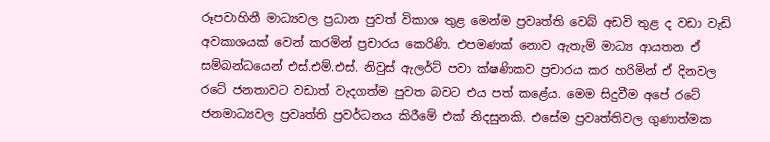රූපවාහිනී මාධ්‍යවල ප්‍රධාන පුවත් විකාශ තුළ මෙන්ම ප්‍රවෘත්ති වෙබ් අඩවි තුළ ද වඩා වැඩි අවකාශයක් වෙන් කරමින් ප්‍රචාරය කෙරිණි. එපමණක් නොව ඇතැම් මාධ්‍ය ආයතන ඒ සම්බන්ධයෙන් එස්.එම්.එස්. නිවුස් ඇලර්ට් පවා ක්ෂණිකව ප්‍රචාරය කර හරිමින් ඒ දිනවල රටේ ජනතාවට වඩාත් වැදගත්ම පුවත බවට එය පත් කළේය. මෙම සිදුවීම අපේ රටේ ජනමාධ්‍යවල ප්‍රවෘත්ති ප්‍රවර්ධනය කිරීමේ එක් නිදසුනකි. එසේම ප්‍රවෘත්තිවල ගුණාත්මක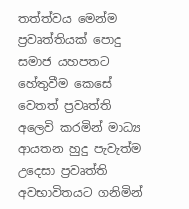තත්ත්වය මෙන්ම ප්‍රවෘත්තියක් පොදු සමාජ යහපතට හේතුවීම කෙසේ වෙතත් ප්‍රවෘත්ති අලෙවි කරමින් මාධ්‍ය ආයතන හුදු පැවැත්ම උදෙසා ප්‍රවෘත්ති අවභාවිතයට ගනිමින්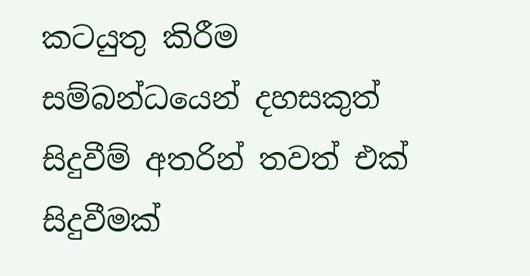කටයුතු කිරීම සම්බන්ධයෙන් දහසකුත් සිදුවීම් අතරින් තවත් එක් සිදුවීමක්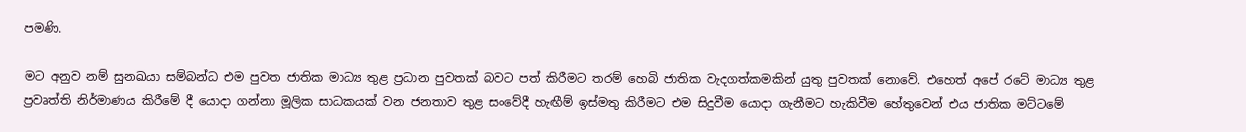පමණි.

මට අනුව නම් සුනඛයා සම්බන්ධ එම පුවත ජාතික මාධ්‍ය තුළ ප්‍රධාන පුවතක් බවට පත් කිරීමට තරම් හෙබි ජාතික වැදගත්කමකින් යුතු පුවතක් නොවේ. එහෙත් අපේ රටේ මාධ්‍ය තුළ ප්‍රවෘත්ති නිර්මාණය කිරීමේ දී යොදා ගන්නා මූලික සාධකයක් වන ජනතාව තුළ සංවේදී හැඟීම් ඉස්මතු කිරීමට එම සිදුවීම යොදා ගැනීමට හැකිවීම හේතුවෙන් එය ජාතික මට්ටමේ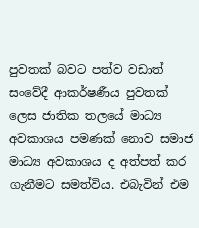පුවතක් බවට පත්ව වඩාත් සංවේදී ආකර්ෂණීය පුවතක් ලෙස ජාතික තලයේ මාධ්‍ය අවකාශය පමණක් නොව සමාජ මාධ්‍ය අවකාශය ද අත්පත් කර ගැනීමට සමත්විය. එබැවින් එම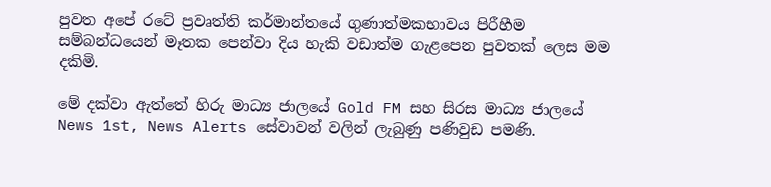පුවත අපේ රටේ ප්‍රවෘත්ති කර්මාන්තයේ ගුණාත්මකභාවය පිරීහීම සම්බන්ධයෙන් මෑතක පෙන්වා දිය හැකි වඩාත්ම ගැළපෙන පුවතක් ලෙස මම දකිමි.

මේ දක්වා ඇත්තේ හිරු මාධ්‍ය ජාලයේ Gold FM සහ සිරස මාධ්‍ය ජාලයේ News 1st, News Alerts සේවාවන් වලින් ලැබුණු පණිවුඩ පමණි.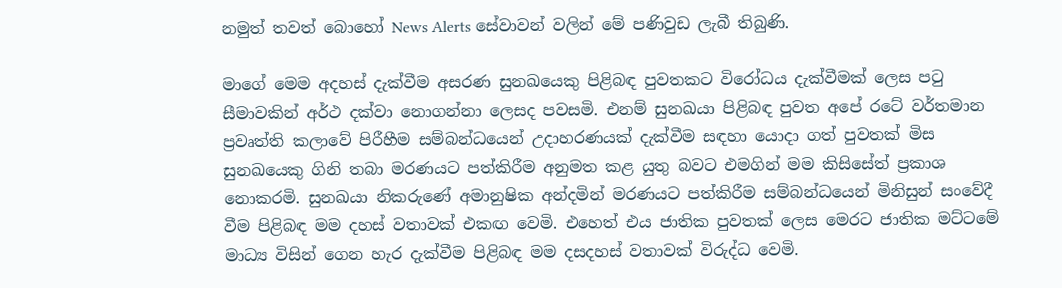නමුත් තවත් බොහෝ News Alerts සේවාවන් වලින් මේ පණිවුඩ ලැබී තිබුණි.

මාගේ මෙම අදහස් දැක්වීම අසරණ සුනඛයෙකු පිළිබඳ පුවතකට විරෝධය දැක්වීමක් ලෙස පටු සීමාවකින් අර්ථ දක්වා නොගන්නා ලෙසද පවසමි. එනම් සුනඛයා පිළිබඳ පුවත අපේ රටේ වර්තමාන ප්‍රවෘත්ති කලාවේ පිරීහීම සම්බන්ධයෙන් උදාහරණයක් දැක්වීම සඳහා යොදා ගත් පුවතක් මිස සුනඛයෙකු ගිනි තබා මරණයට පත්කිරීම අනුමත කළ යුතු බවට එමගින් මම කිසිසේත් ප්‍රකාශ නොකරමි. සුනඛයා නිකරුණේ අමානුෂික අන්දමින් මරණයට පත්කිරීම සම්බන්ධයෙන් මිනිසුන් සංවේදී වීම පිළිබඳ මම දහස් වතාවක් එකඟ වෙමි. එහෙත් එය ජාතික පුවතක් ලෙස මෙරට ජාතික මට්ටමේ මාධ්‍ය විසින් ගෙන හැර දැක්වීම පිළිබඳ මම දසදහස් වතාවක් විරුද්ධ වෙමි.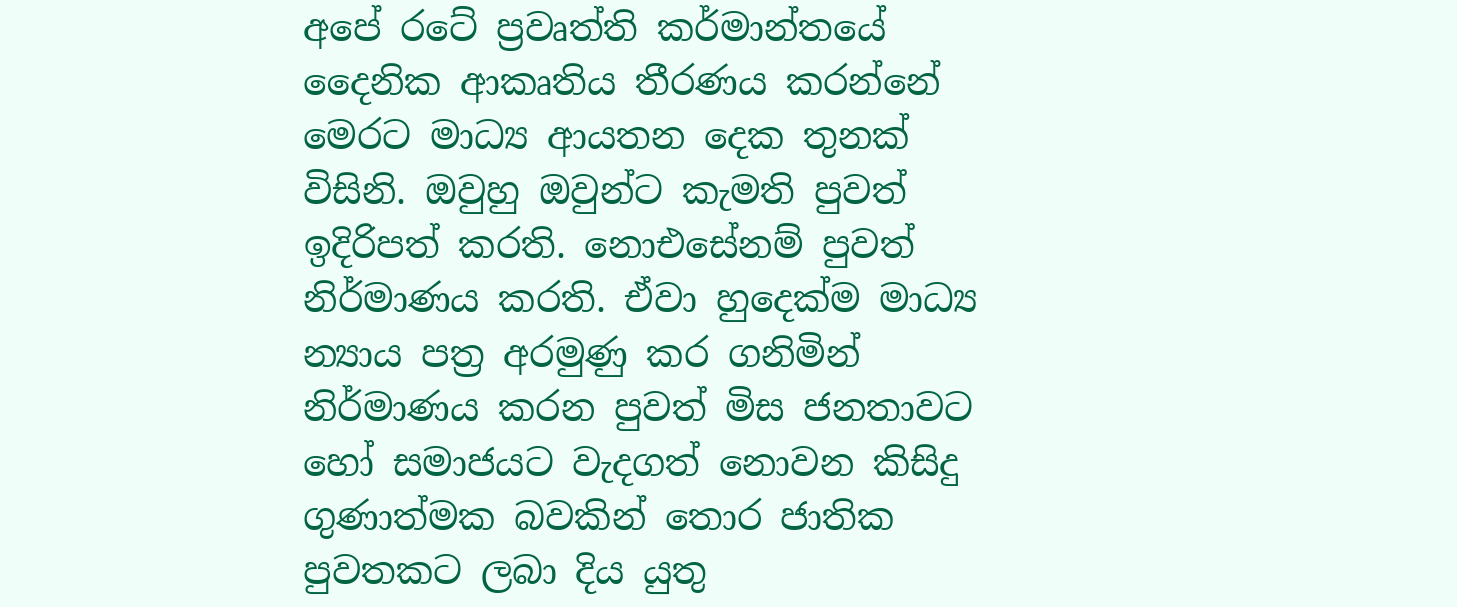අපේ රටේ ප්‍රවෘත්ති කර්මාන්තයේ දෛනික ආකෘතිය තීරණය කරන්නේ මෙරට මාධ්‍ය ආයතන දෙක තුනක් විසිනි. ඔවුහු ඔවුන්ට කැමති පුවත් ඉදිරිපත් කරති. නොඑසේනම් පුවත් නිර්මාණය කරති. ඒවා හුදෙක්ම මාධ්‍ය න්‍යාය පත්‍ර අරමුණු කර ගනිමින් නිර්මාණය කරන පුවත් මිස ජනතාවට හෝ සමාජයට වැදගත් නොවන කිසිදු ගුණාත්මක බවකින් තොර ජාතික පුවතකට ලබා දිය යුතු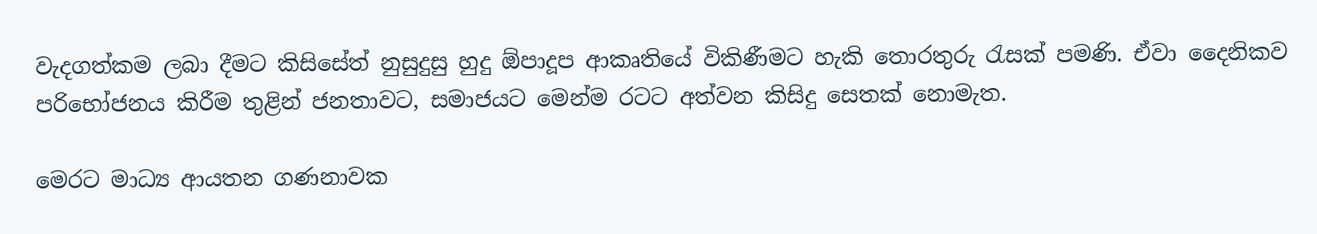වැදගත්කම ලබා දීමට කිසිසේත් නුසුදුසු හුදු ඕපාදූප ආකෘතියේ විකිණීමට හැකි තොරතුරු රැසක් පමණි. ඒවා දෛනිකව පරිභෝජනය කිරීම තුළින් ජනතාවට, සමාජයට මෙන්ම රටට අත්වන කිසිදු සෙතක් නොමැත.

මෙරට මාධ්‍ය ආයතන ගණනාවක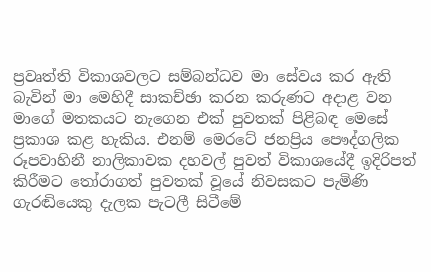ප්‍රවෘත්ති විකාශවලට සම්බන්ධව මා සේවය කර ඇති බැවින් මා මෙහිදී සාකච්ඡා කරන කරුණට අදාළ වන මාගේ මතකයට නැගෙන එක් පුවතක් පිළිබඳ මෙසේ ප්‍රකාශ කළ හැකිය. එනම් මෙරටේ ජනප්‍රිය පෞද්ගලික රූපවාහිනී නාලිකාවක දහවල් පුවත් විකාශයේදී ඉදිරිපත් කිරීමට තෝරාගත් පුවතක් වූයේ නිවසකට පැමිණි ගැරඬියෙකු දැලක පැටලී සිටීමේ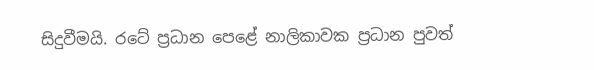සිදුවීමයි. රටේ ප්‍රධාන පෙළේ නාලිකාවක ප්‍රධාන පුවත්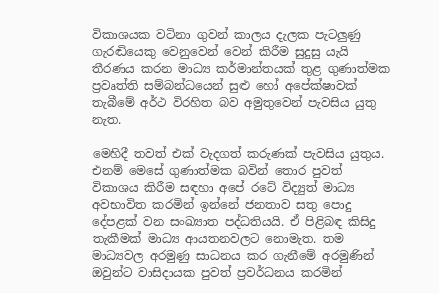විකාශයක වටිනා ගුවන් කාලය දැලක පැටලුණු ගැරඬියෙකු වෙනුවෙන් වෙන් කිරීම සුදුසු යැයි තීරණය කරන මාධ්‍ය කර්මාන්තයක් තුළ ගුණාත්මක ප්‍රවෘත්ති සම්බන්ධයෙන් සුළු හෝ අපේක්ෂාවක් තැබීමේ අර්ථ විරහිත බව අමුතුවෙන් පැවසිය යුතු නැත.

මෙහිදී තවත් එක් වැදගත් කරුණක් පැවසිය යුතුය. එනම් මෙසේ ගුණාත්මක බවින් තොර පුවත් විකාශය කිරීම සඳහා අපේ රටේ විද්‍යුත් මාධ්‍ය අවභාවිත කරමින් ඉන්නේ ජනතාව සතු පොදු දේපළක් වන සංඛ්‍යාත පද්ධතියයි. ඒ පිළිබඳ කිසිදු තැකීමක් මාධ්‍ය ආයතනවලට නොමැත. තම මාධ්‍යවල අරමුණු සාධනය කර ගැනීමේ අරමුණින් ඔවුන්ට වාසිදායක පුවත් ප්‍රවර්ධනය කරමින්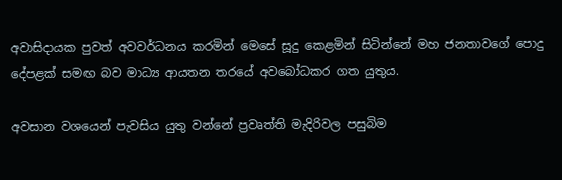අවාසිදායක පුවත් අවවර්ධනය කරමින් මෙසේ සූදු කෙළමින් සිටින්නේ මහ ජනතාවගේ පොදු දේපළක් සමඟ බව මාධ්‍ය ආයතන තරයේ අවබෝධකර ගත යුතුය.

අවසාන වශයෙන් පැවසිය යුතු වන්නේ ප්‍රවෘත්ති මැදිරිවල පසුබිම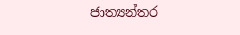ජාත්‍යන්තර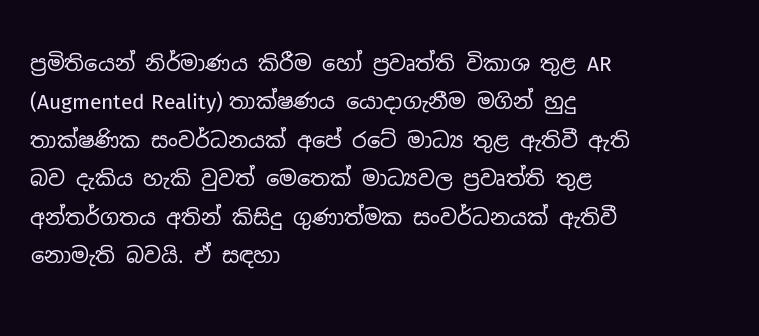ප්‍රමිතියෙන් නිර්මාණය කිරීම හෝ ප්‍රවෘත්ති විකාශ තුළ AR (Augmented Reality) තාක්ෂණය යොදාගැනීම මගින් හුදු තාක්ෂණික සංවර්ධනයක් අපේ රටේ මාධ්‍ය තුළ ඇතිවී ඇති බව දැකිය හැකි වුවත් මෙතෙක් මාධ්‍යවල ප්‍රවෘත්ති තුළ අන්තර්ගතය අතින් කිසිදු ගුණාත්මක සංවර්ධනයක් ඇතිවී නොමැති බවයි. ඒ සඳහා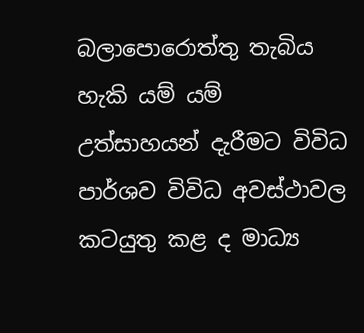බලාපොරොත්තු තැබිය හැකි යම් යම් උත්සාහයන් දැරීමට විවිධ පාර්ශව විවිධ අවස්ථාවල කටයුතු කළ ද මාධ්‍ය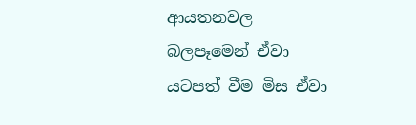ආයතනවල බලපෑමෙන් ඒවා යටපත් වීම මිස ඒවා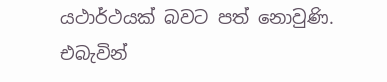යථාර්ථයක් බවට පත් නොවුණි. එබැවින්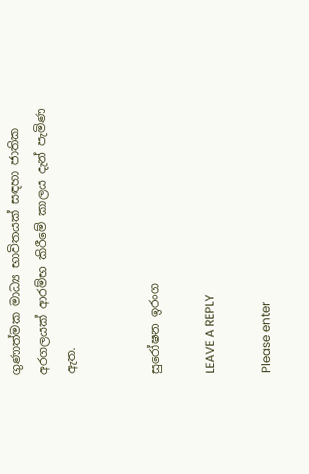ගුණාත්මක මාධ්‍ය භාවිතයක් සඳහා ජාතික අරගලයක් ආරම්භ කිරීමේ කාලය දැන් පැමිණ ඇත.


සුරෝෂන ඉරංග

LEAVE A REPLY

Please enter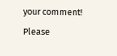your comment!
Please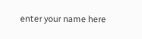enter your name here